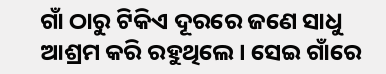ଗାଁ ଠାରୁ ଟିକିଏ ଦୂରରେ ଜଣେ ସାଧୁ ଆଶ୍ରମ କରି ରହୁଥିଲେ। ସେଇ ଗାଁରେ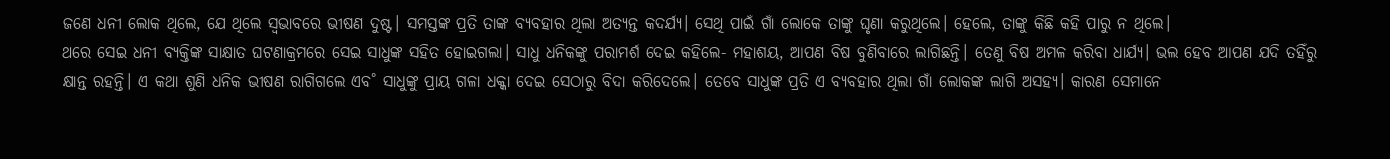ଜଣେ ଧନୀ ଲୋକ ଥିଲେ, ଯେ ଥିଲେ ସ୍ବଭାବରେ ଭୀଷଣ ଦୁଷ୍ଟ। ସମସ୍ତଙ୍କ ପ୍ରତି ତାଙ୍କ ବ୍ୟବହାର ଥିଲା ଅତ୍ୟନ୍ତ କଦର୍ଯ୍ୟ। ସେଥି ପାଇଁ ଗାଁ ଲୋକେ ତାଙ୍କୁ ଘୃଣା କରୁଥିଲେ। ହେଲେ, ତାଙ୍କୁ କିଛି କହି ପାରୁ ନ ଥିଲେ।
ଥରେ ସେଇ ଧନୀ ବ୍ୟକ୍ତିଙ୍କ ସାକ୍ଷାତ ଘଟଣାକ୍ରମରେ ସେଇ ସାଧୁଙ୍କ ସହିତ ହୋଇଗଲା। ସାଧୁ ଧନିକଙ୍କୁ ପରାମର୍ଶ ଦେଇ କହିଲେ- ମହାଶୟ, ଆପଣ ବିଷ ବୁଣିବାରେ ଲାଗିଛନ୍ତି। ତେଣୁ ବିଷ ଅମଳ କରିବା ଧାର୍ଯ୍ୟ। ଭଲ ହେବ ଆପଣ ଯଦି ତହିଁରୁ କ୍ଷାନ୍ତ ରହନ୍ତି। ଏ କଥା ଶୁଣି ଧନିକ ଭୀଷଣ ରାଗିଗଲେ ଏବ˚ ସାଧୁଙ୍କୁ ପ୍ରାୟ ଗଳା ଧକ୍କା ଦେଇ ସେଠାରୁ ବିଦା କରିଦେଲେ। ତେବେ ସାଧୁଙ୍କ ପ୍ରତି ଏ ବ୍ୟବହାର ଥିଲା ଗାଁ ଲୋକଙ୍କ ଲାଗି ଅସହ୍ୟ। କାରଣ ସେମାନେ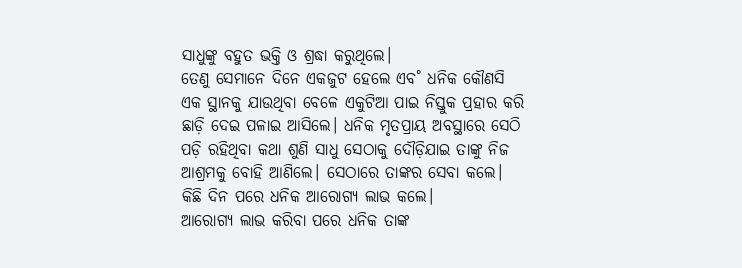ସାଧୁଙ୍କୁ ବହୁତ ଭକ୍ତି ଓ ଶ୍ରଦ୍ଧା କରୁଥିଲେ।
ତେଣୁ ସେମାନେ ଦିନେ ଏକଜୁଟ ହେଲେ ଏବ˚ ଧନିକ କୌଣସି ଏକ ସ୍ଥାନକୁ ଯାଉଥିବା ବେଳେ ଏକୁଟିଆ ପାଇ ନିସ୍ତୁକ ପ୍ରହାର କରି ଛାଡ଼ି ଦେଇ ପଳାଇ ଆସିଲେ। ଧନିକ ମୃତପ୍ରାୟ ଅବସ୍ଥାରେ ସେଠି ପଡ଼ି ରହିଥିବା କଥା ଶୁଣି ସାଧୁ ସେଠାକୁ ଦୌଡ଼ିଯାଇ ତାଙ୍କୁ ନିଜ ଆଶ୍ରମକୁ ବୋହି ଆଣିଲେ। ସେଠାରେ ତାଙ୍କର ସେବା କଲେ। କିଛି ଦିନ ପରେ ଧନିକ ଆରୋଗ୍ୟ ଲାଭ କଲେ।
ଆରୋଗ୍ୟ ଲାଭ କରିବା ପରେ ଧନିକ ତାଙ୍କ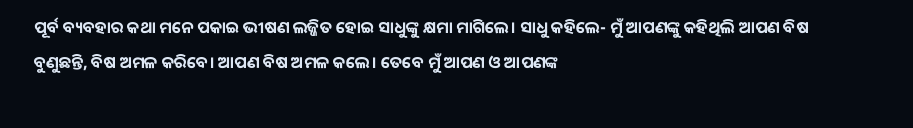ପୂର୍ବ ବ୍ୟବହାର କଥା ମନେ ପକାଇ ଭୀଷଣ ଲଜ୍ଜିତ ହୋଇ ସାଧୁଙ୍କୁ କ୍ଷମା ମାଗିଲେ। ସାଧୁ କହିଲେ- ମୁଁ ଆପଣଙ୍କୁ କହିଥିଲି ଆପଣ ବିଷ ବୁଣୁଛନ୍ତି, ବିଷ ଅମଳ କରିବେ। ଆପଣ ବିଷ ଅମଳ କଲେ। ତେବେ ମୁଁ ଆପଣ ଓ ଆପଣଙ୍କ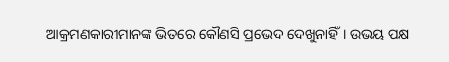ଆକ୍ରମଣକାରୀମାନଙ୍କ ଭିତରେ କୌଣସି ପ୍ରଭେଦ ଦେଖୁନାହିଁ। ଉଭୟ ପକ୍ଷ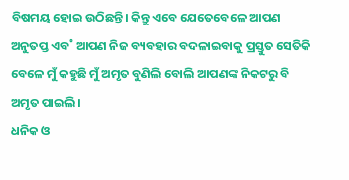ବିଷମୟ ହୋଇ ଉଠିଛନ୍ତି। କିନ୍ତୁ ଏବେ ଯେତେବେଳେ ଆପଣ ଅନୁତପ୍ତ ଏବ˚ ଆପଣ ନିଜ ବ୍ୟବହାର ବଦଳାଇବାକୁ ପ୍ରସ୍ତୁତ ସେତିକି ବେଳେ ମୁଁ କହୁଛି ମୁଁ ଅମୃତ ବୁଣିଲି ବୋଲି ଆପଣଙ୍କ ନିକଟରୁ ବି ଅମୃତ ପାଇଲି।
ଧନିକ ଓ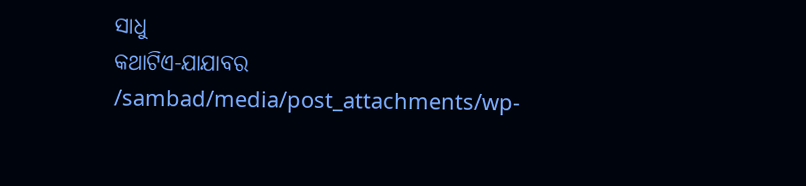ସାଧୁ
କଥାଟିଏ-ଯାଯାବର
/sambad/media/post_attachments/wp-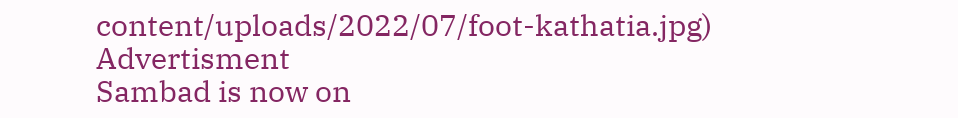content/uploads/2022/07/foot-kathatia.jpg)
Advertisment
Sambad is now on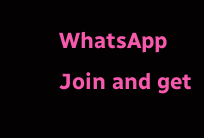WhatsApp
Join and get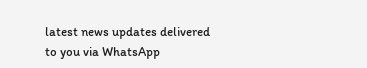latest news updates delivered to you via WhatsApp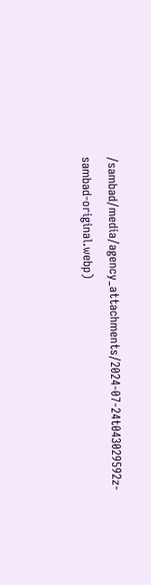/sambad/media/agency_attachments/2024-07-24t043029592z-sambad-original.webp)